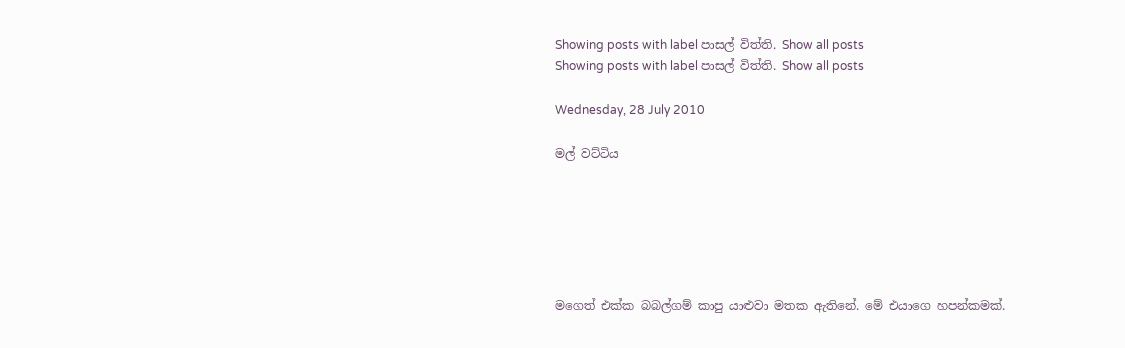Showing posts with label පාසල් විත්ති. Show all posts
Showing posts with label පාසල් විත්ති. Show all posts

Wednesday, 28 July 2010

මල් වට්ටිය






මගෙත් එක්ක බබල්ගම් කාපු යාළුවා මතක ඇතිනේ. මේ එයාගෙ හපන්කමක්.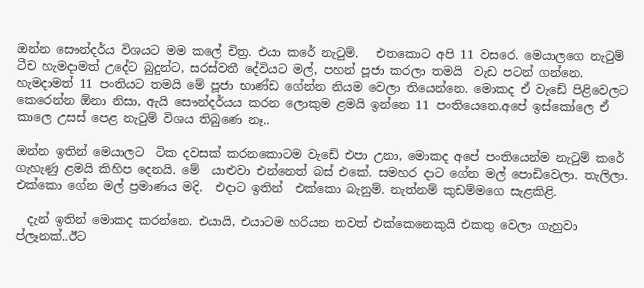ඔන්න සෞන්දර්ය විශයට මම කලේ චිත්‍ර. එයා කරේ නැටුම්.   එතකොට අපි 11 වසරෙ. මෙයාලගෙ නැටුම් ටීච හැමදාමත් උදේට බුදුන්ට, සරස්වතී දේවියට මල්, පහන් පූජා කරලා තමයි  වැඩ පටන් ගන්නෙ.  හැමදාමත් 11 පංතියට තමයි මේ පූජා භාණ්ඩ ගේන්න නියම වෙලා තියෙන්නෙ. මොකද ඒ වැඩේ පිළිවෙලට කෙරෙන්න ඕනා නිසා, ඇයි සෞන්දර්යය කරන ලොකුම ළමයි ඉන්නෙ 11 පංතියෙනෙ.අපේ ඉස්කෝලෙ ඒ කාලෙ උසස් පෙළ නැටුම් විශය තිබුණෙ නෑ..

ඔන්න ඉතින් මෙයාලට  ටික දවසක් කරනකොටම වැඩේ එපා උනා, මොකද අපේ පංතියෙන්ම නැටුම් කරේ ගැහැණු ළමයි කිහිප දෙනයි. මේ  යාළුවා එන්නෙත් බස් එකේ. සමහර දාට ගේන මල් පොඩිවෙලා. තැලිලා. එක්කො ගේන මල් ප්‍රමාණය මදි.  එදාට ඉතින්  එක්කො බැනුම්. නැත්නම් කුඩම්මගෙ සැළකිළි.

  දැන් ඉතින් මොකද කරන්නෙ. එයායි, එයාටම හරියන තවත් එක්කෙනෙකුයි එකතු වෙලා ගැහුවා ප්ලෑනක්..ඊට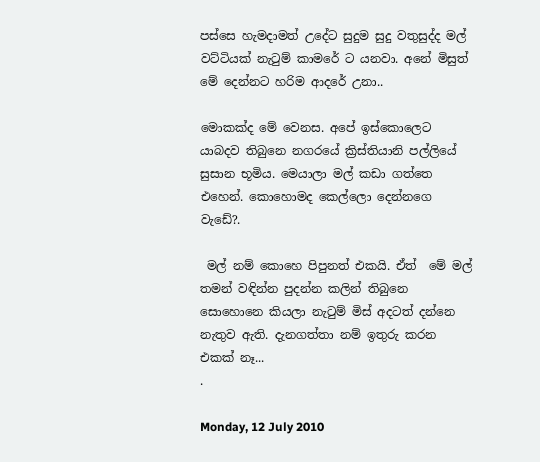පස්සෙ හැමදාමත් උදේට සුදුම සුදු වතුසුද්ද මල් වට්ටියක් නැටුම් කාමරේ ට යනවා. අනේ මිසුත් මේ දෙන්නට හරිම ආදරේ උනා..

මොකක්ද මේ වෙනස. අපේ ඉස්කොලෙට යාබදව තිබුනෙ නගරයේ ක්‍රිස්තියානි පල්ලියේ සුසාන භූමිය. මෙයාලා මල් කඩා ගත්තෙ එහෙන්. කොහොමද කෙල්ලො දෙන්නගෙ වැඩේ?.

 මල් නම් කොහෙ පිපුනත් එකයි. ඒත්  මේ මල් තමන් වඳින්න පුදන්න කලින් තිබුනෙ සොහොනෙ කියලා නැටුම් මිස් අදටත් දන්නෙ නැතුව ඇති. දැනගත්තා නම් ඉතුරු කරන එකක් නෑ...
.

Monday, 12 July 2010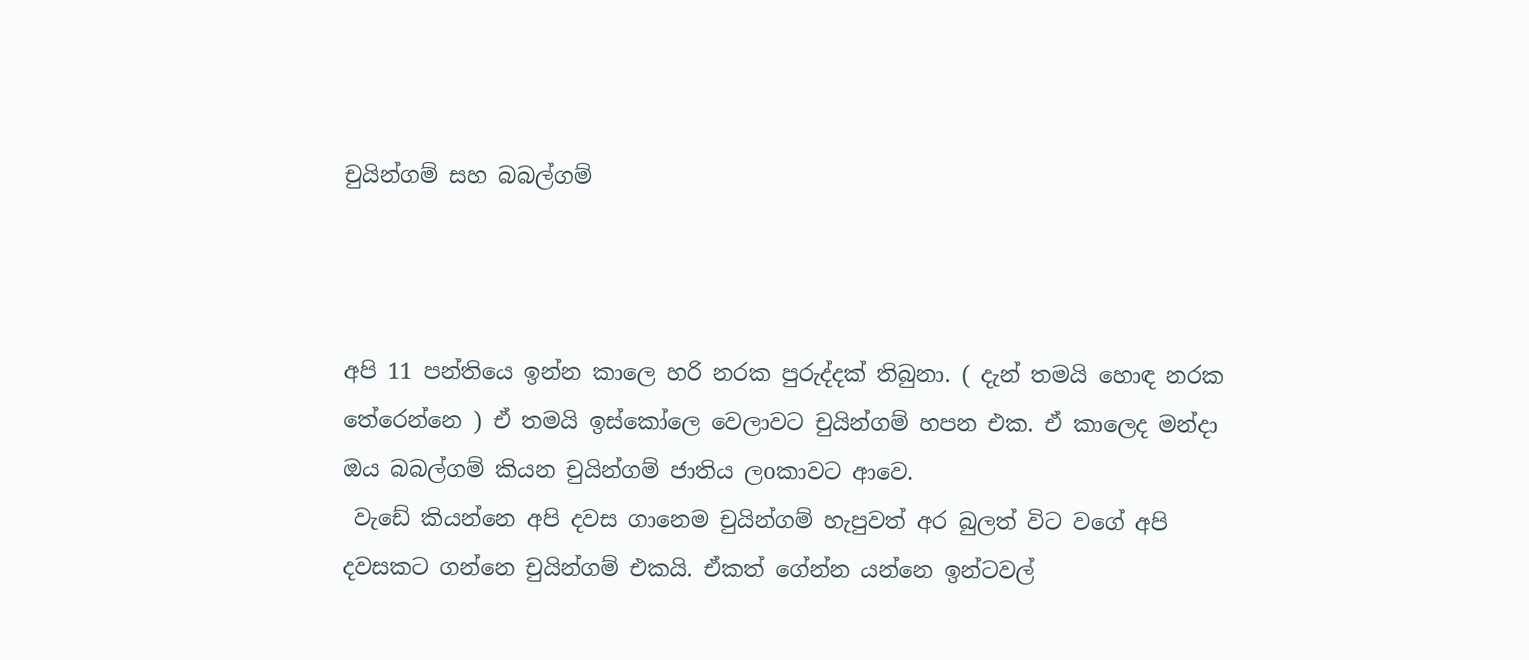චුයින්ගම් සහ බබල්ගම්



අපි 11 පන්තියෙ ඉන්න කාලෙ හරි නරක පුරුද්දක් තිබුනා. ( දැන් තමයි හොඳ නරක තේරෙන්නෙ ) ඒ තමයි ඉස්කෝලෙ වෙලාවට චුයින්ගම් හපන එක. ඒ කාලෙද මන්දා ඔය බබල්ගම් කියන චුයින්ගම් ජාතිය ලoකාවට ආවෙ.
 වැඩේ කියන්නෙ අපි දවස ගානෙම චුයින්ගම් හැපුවත් අර බුලත් විට වගේ අපි දවසකට ගන්නෙ චුයින්ගම් එකයි. ඒකත් ගේන්න යන්නෙ ඉන්ටවල්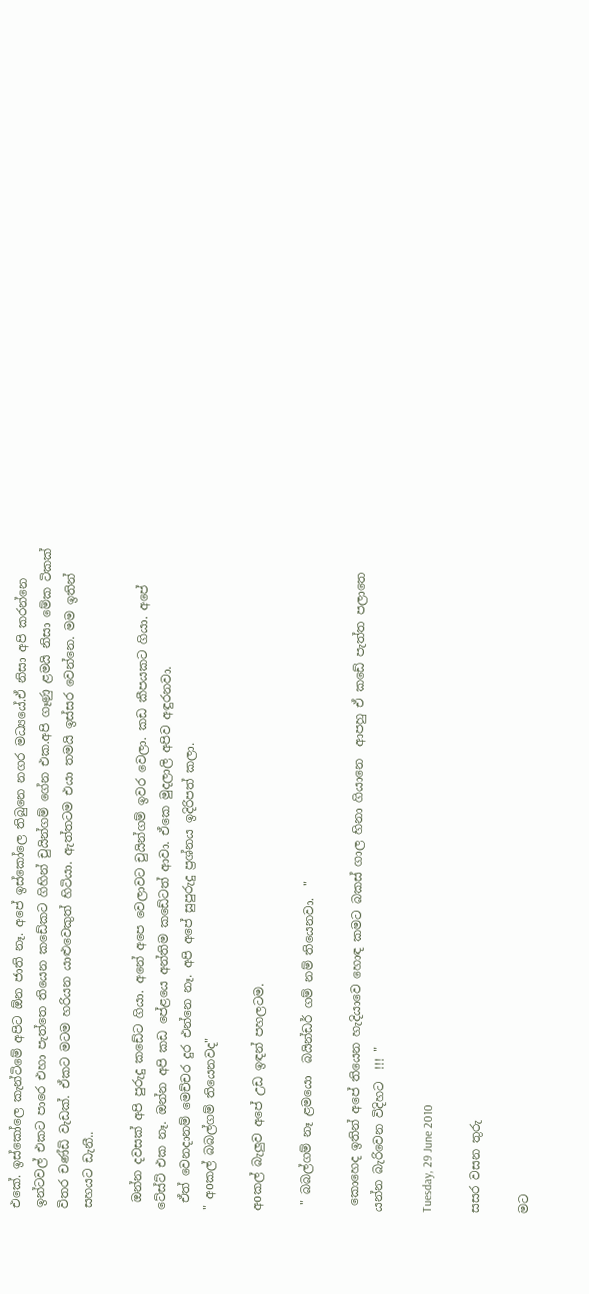එකේ. ඉස්කෝලෙ කැන්ටිමේ අපිට ඕන ජාති නෑ. අපේ ඉස්කෝලෙ තිබුනෙ නගර මධ්‍යයේ.ඒ නිසා අපි කරන්නෙ ඉන්ටවල් එකට පාරෙ එහා පැත්තෙ තියෙන කඩේකට ගිහින් චුයින්ගම් ගේන එක.අපි ගෑණු ළමයි නිසා මේක ටිකක් විතර චණ්ඩි වැඩක්. ඒකට මටම හරියන යාළුවෙකුත් හිටියා. ඇත්තටම එයා තමයි ඉස්සර වෙන්නෙ. මම ඉතින් සහයට ඩැනී..

 ඔන්න දවසක් අපි පුරුදු කඩේට ගියා. අනේ අපෙ වෙලාවට චුයින්ගම් ඉවර වෙලා. කඩ කීපයකට ගියා. අපේ ටේස්ට් එක නෑ. ඔන්න අපි කඩ පේළයෙ අන්තිම කඩේටත් ආවා. ඒකෙ මුදලාලි අපිව අඳුරනවා.
 ඒත් වෙනදානම් මෙච්චර දුර එන්නෙ නෑ. අපි අපේ සුපුරුදු ප්‍රශ්නය ඉදිරිපත් කලා.
" අoකල් බබල්ගම් තියෙනවද"

අoකල් බැලුව අපේ උඩ ඉඳන් පහලටම.

 " බබල්ගම් නෑ ළමයො  බයින්ඩර් ගම් නම් තියෙනවා.  "

 කොහෙද ඉතින් අපේ තියෙන හැදියාවෙ හොඳ කමට බකස් ගාල හිනා ගියානෙ  ආපහු ඒ කඩේ පැත්ත පලාතෙ යන්න බැරිවෙන විදිහට  !!! "

Tuesday, 29 June 2010

සසර වසන තුරු

මට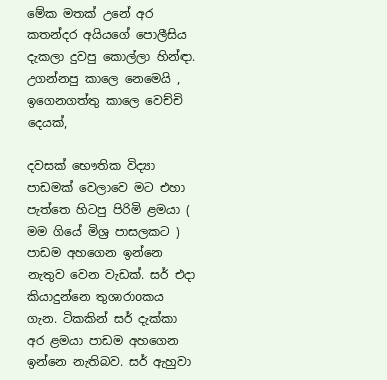මේක මතක් උනේ අර කතන්දර අයියගේ පොලීසිය දැකලා දුවපු කොල්ලා හින්ඳා. උගන්නපු කාලෙ නෙමෙයි , ඉගෙනගත්තු කාලෙ වෙච්චි දෙයක්,

දවසක් භෞතික විද්‍යා පාඩමක් වෙලාවෙ මට එහා පැත්තෙ හිටපු පිරිමි ළමයා ( මම ගියේ මිශ්‍ර පාසලකට ) පාඩම අහගෙන ඉන්නෙ නැතුව වෙන වැඩක්. සර් එදා කියාදුන්නෙ තුශාරාoකය ගැන. ටිකකින් සර් දැක්කා අර ළමයා පාඩම අහගෙන ඉන්නෙ නැතිබව. සර් ඇහුවා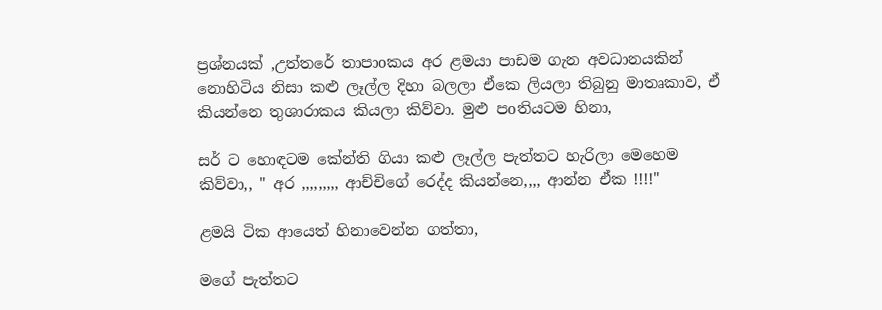ප්‍රශ්නයක් ,උත්තරේ තාපාoකය අර ළමයා පාඩම ගැන අවධානයකින් නොහිටිය නිසා කළු ලෑල්ල දිහා බලලා ඒකෙ ලියලා තිබුනු මාතෘකාව, ඒ කියන්නෙ තුශාරාකය කියලා කිව්වා. මුළු පoතියටම හිනා,

සර් ට හොඳටම කේන්ති ගියා කළු ලෑල්ල පැත්තට හැරිලා මෙහෙම කිව්වා,, " අර ,,,,,,,,, ආච්චිගේ රෙද්ද කියන්නෙ,,,, ආන්න ඒක !!!!"

ළමයි ටික ආයෙත් හිනාවෙන්න ගත්තා,

මගේ පැත්තට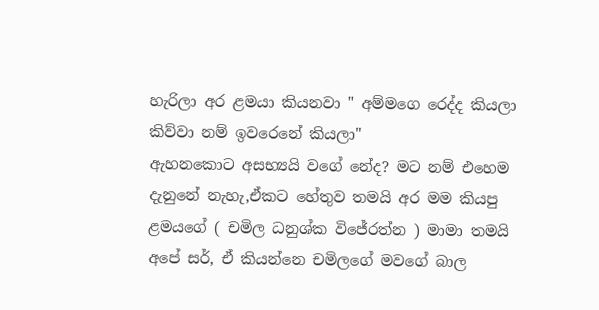හැරිලා අර ළමයා කියනවා " අම්මගෙ රෙද්ද කියලා කිව්වා නම් ඉවරෙනේ කියලා"
ඇහනකොට අසභ්‍යයි වගේ නේද? මට නම් එහෙම දැනුනේ නැහැ,ඒකට හේතුව තමයි අර මම කියපු ළමයගේ ( චමිල ධනුශ්ක විජේරත්න ) මාමා තමයි අපේ සර්, ඒ කියන්නෙ චමිලගේ මවගේ බාල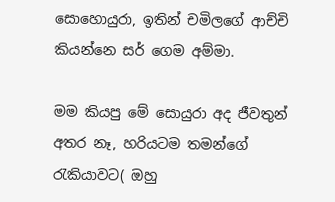සොහොයුරා, ඉතින් චමිලගේ ආච්චි කියන්නෙ සර් ගෙම අම්මා.

මම කියපු මේ සොයුරා අද ජීවතුන් අතර නෑ, හරියටම තමන්ගේ රැකියාවට( ඔහු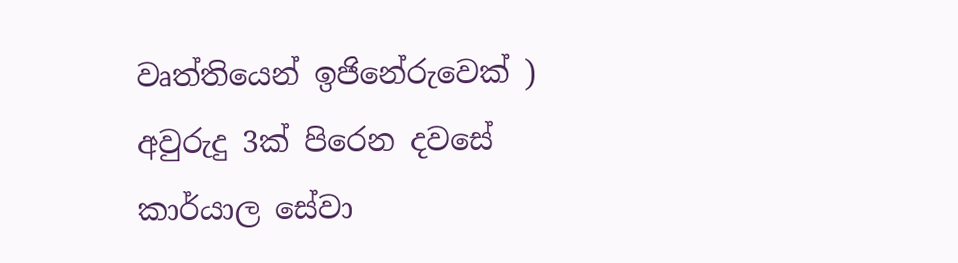වෘත්තියෙන් ඉජිනේරුවෙක් ) අවුරුදු 3ක් පිරෙන දවසේ කාර්යාල සේවා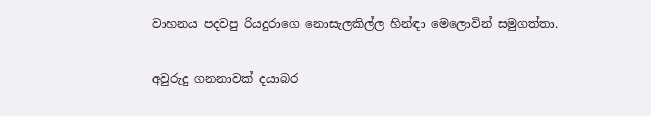වාහනය පදවපු රියදුරාගෙ නොසැලකිල්ල හින්ඳා මෙලොවින් සමුගත්තා.

අවුරුදු ගනනාවක් දයාබර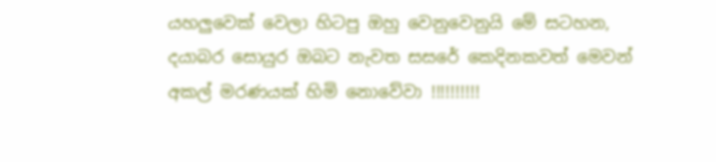යහලුවෙක් වෙලා හිටපු ඔහු වෙනුවෙනුයි මේ සටහන,
දයාබර සොයුර ඔබට නැවත සසරේ කෙදිනකවත් මෙවන් අකල් මරණයක් හිමි නොවේවා !!!!!!!!!!